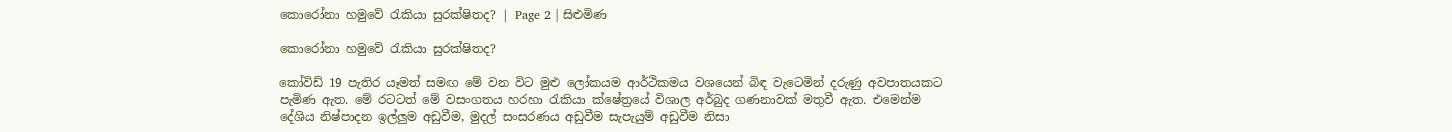කොරෝනා හමුවේ රැකියා සුරක්ෂිතද? | Page 2 | සිළුමිණ

කොරෝනා හමුවේ රැකියා සුරක්ෂිතද?

කෝවිඩ් 19 පැතිර යෑමත් සමඟ මේ වන විට මුළු ලෝකයම ආර්ථිකමය වශයෙන් බිඳ වැටෙමින් දරුණු අවපාතයකට පැමිණ ඇත. මේ රටටත් මේ වසංගතය හරහා රැකියා ක්ෂේත්‍රයේ විශාල අර්බුද ගණනාවක් මතුවී ඇත. එමෙන්ම දේශිය නිෂ්පාදන ඉල්ලුම අඩුවීම, මුදල් සංසරණය අඩුවීම සැපැයුම් අඩුවීම නිසා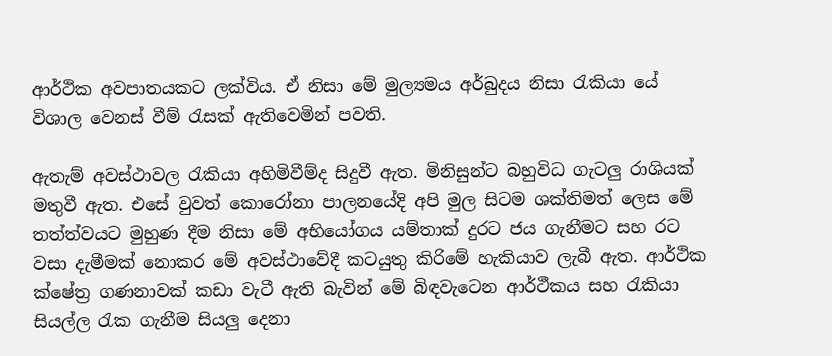ආර්ථික අවපාතයකට ලක්විය. ඒ නිසා මේ මුල්‍යමය අර්බුදය නිසා රැකියා යේ විශාල වෙනස් වීම් රැසක් ඇතිවෙමින් පවති.

ඇතැම් අවස්ථාවල රැකියා අහිමිවීම්ද සිදුවී ඇත. මිනිසුන්ට බහුවිධ ගැටලු රාශියක් මතුවී ඇත. එසේ වුවත් කොරෝනා පාලනයේදි අපි මුල සිටම ශක්තිමත් ලෙස මේ තත්ත්වයට මුහුණ දීම නිසා මේ අභියෝගය යම්තාක් දුරට ජය ගැනීමට සහ රට වසා දැමීමක් නොකර මේ අවස්ථාවේදී කටයුතු කිරිමේ හැකියාව ලැබී ඇත. ආර්ථික ක්ෂේත්‍ර ගණනාවක් කඩා වැටී ඇති බැවින් මේ බිඳවැටෙන ආර්ථීකය සහ රැකියා සියල්ල රැක ගැනීම සියලු දෙනා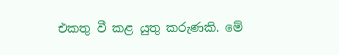එකතු වී කළ යුතු කරුණකි. මේ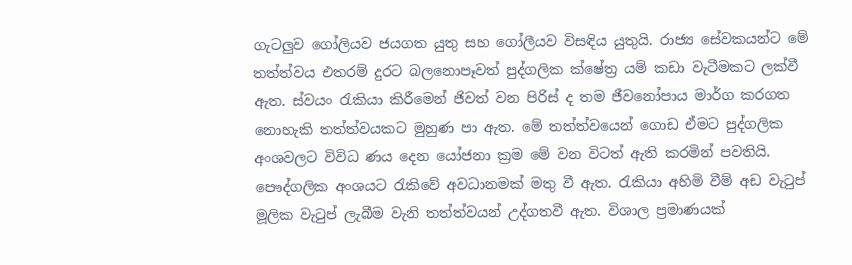ගැටලුව ගෝලියව ජයගත යුතු සහ ගෝලීයව විසඳිය යුතුයි. රාජ්‍ය සේවකයන්ට මේ තත්ත්වය එතරම් දුරට බලනොපෑවත් පුද්ගලික ක්ෂේත්‍ර යම් කඩා වැටීමකට ලක්වී ඇත. ස්වයං රැකියා කිරීමෙන් ජිවත් වන පිරිස් ද තම ජීවනෝපාය මාර්ග කරගත නොහැකි තත්ත්වයකට මුහුණ පා ඇත. මේ තත්ත්වයෙන් ගොඩ ඒමට පුද්ගලික අංශවලට විවිධ ණය දෙන යෝජනා ක්‍රම මේ වන විටත් ඇති කරමින් පවතියි. පෞද්ගලික අංශයට රැකිවේ අවධානමක් මතු වී ඇත. රැකියා අහිමි වීම් අඩ වැටුප් මූලික වැටුප් ලැබීම වැනි තත්ත්වයන් උද්ගතවී ඇත. විශාල ප්‍රමාණයක්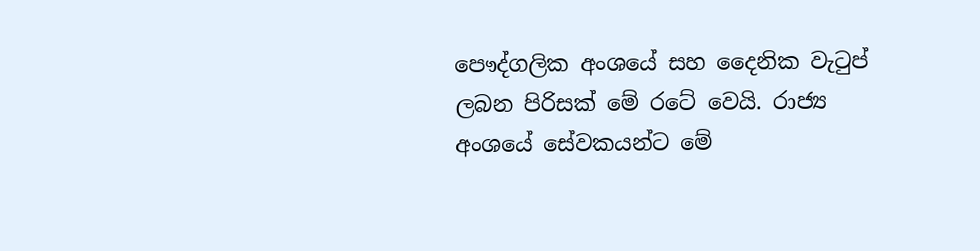පෞද්ගලික අංශයේ සහ දෛනික වැටුප් ලබන පිරිසක් මේ රටේ වෙයි. රාජ්‍ය අංශයේ සේවකයන්ට මේ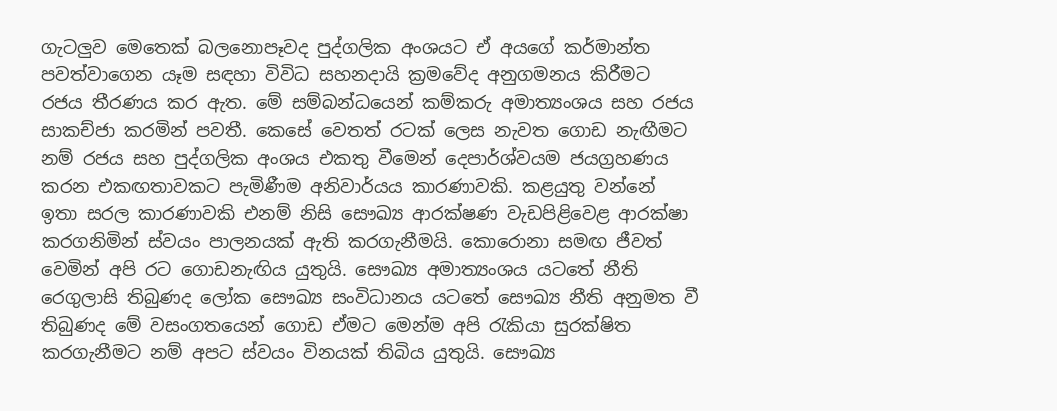ගැටලුව මෙතෙක් බලනොපෑවද පුද්ගලික අංශයට ඒ අයගේ කර්මාන්ත පවත්වාගෙන යෑම සඳහා විවිධ සහනදායි ක්‍රමවේද අනුගමනය කිරීමට රජය තීරණය කර ඇත. මේ සම්බන්ධයෙන් කම්කරු අමාත්‍යංශය සහ රජය සාකච්ජා කරමින් පවතී. කෙසේ වෙතත් රටක් ලෙස නැවත ගොඩ නැඟීමට නම් රජය සහ පුද්ගලික අංශය එකතු වීමෙන් දෙපාර්ශ්වයම ජයග්‍රහණය කරන එකඟතාවකට පැමිණීම අනිවාර්යය කාරණාවකි. කළයුතු වන්නේ ඉතා සරල කාරණාවකි එනම් නිසි සෞඛ්‍ය ආරක්ෂණ වැඩපිළිවෙළ ආරක්ෂා කරගනිමින් ස්වයං පාලනයක් ඇති කරගැනීමයි. කොරොනා සමඟ ජීවත් වෙමින් අපි රට ගොඩනැඟිය යුතුයි. සෞඛ්‍ය අමාත්‍යංශය යටතේ නීති රෙගුලාසි තිබුණද ලෝක ‍සෞඛ්‍ය සංවිධානය යටතේ සෞඛ්‍ය නීති අනුමත වී තිබුණද මේ වසංගතයෙන් ගොඩ ඒමට මෙන්ම අපි රැකියා සුරක්ෂිත කරගැනීමට නම් අපට ස්වයං විනයක් තිබිය යුතුයි. සෞඛ්‍ය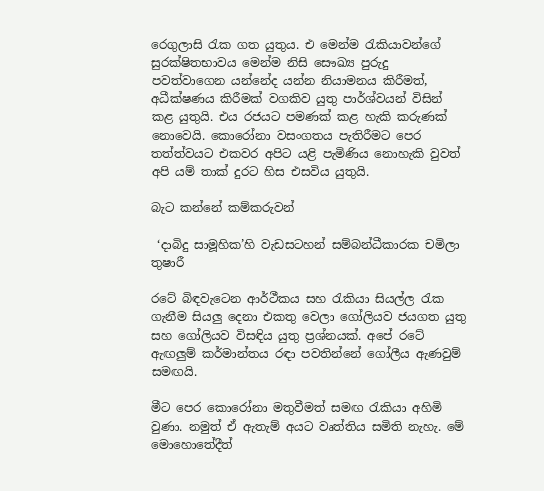රෙගුලාසි රැක ගත යුතුය. එ මෙන්ම රැකියාවන්ගේ සුරක්ෂිතභාවය මෙන්ම නිසි සෞඛ්‍ය පුරුදු පවත්වාගෙන යන්නේද යන්න නියාමනය කිරීමත්, අධීක්ෂණය කිරීමක් වගකිව යුතු පාර්ශ්වයන් විසින් කළ යුතුයි. එය රජයට පමණක් කළ හැකි කරුණක් නොවෙයි. කොරෝනා වසංගතය පැතිරීමට පෙර තත්ත්වයට එකවර අපිට යළි පැමිණිය නොහැකි වුවත් අපි යම් තාක් දුරට හිස එසවිය යුතුයි.

බැට කන්නේ කම්කරුවන්

 ‘දාබිදු සාමූහික’හි වැඩසටහන් සම්බන්ධීකාරක චමිලා තුෂාරී

රටේ බිඳවැටෙන ආර්ථීකය සහ රැකියා සියල්ල රැක ගැනීම සියලු දෙනා එකතු වෙලා ගෝලියව ජයගත යුතු සහ ගෝලියව විසඳිය යුතු ප්‍රශ්නයක්. අපේ රටේ ඇඟලුම් කර්මාන්තය රඳා පවතින්නේ ගෝලීය ඇණවුම් සමඟයි.

මීට පෙර කොරෝනා මතුවීමත් සමඟ රැකියා අහිමි වුණා. නමුත් ඒ ඇතැම් අයට වෘත්තිය සමිති නැහැ. මේ මොහොතේදීත්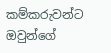කම්කරුවන්ට ඔවුන්ගේ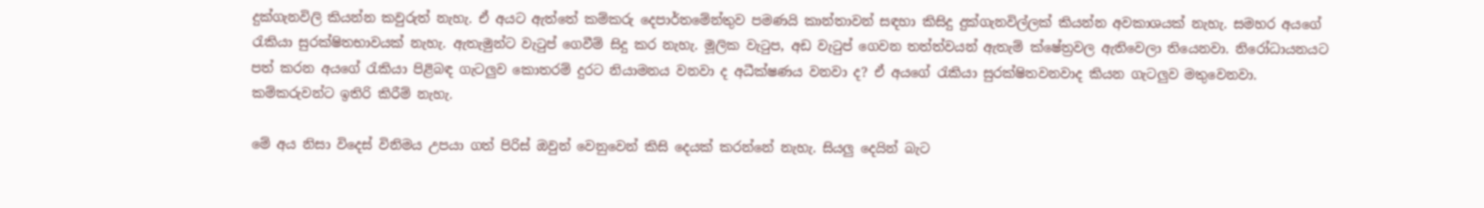දුක්ගැනවිලි කියන්න කවුරුත් නැහැ. ඒ අයට ඇත්තේ කම්කරු දෙපාර්තමේන්තුව පමණයි කාන්තාවන් සඳහා කිසිදු දුක්ගැනවිල්ලක් කියන්න අවකාශයක් නැහැ. සමහර අයගේ රැකියා සුරක්ෂිතභාවයක් නැහැ. ඇතැමුන්ට වැටුප් ගෙවීම් සිදු කර නැහැ. මූලික වැටුප, අඩ වැටුප් ගෙවන තත්ත්වයන් ඇතැම් ක්ෂේත්‍රවල ඇතිවෙලා තියෙනවා. නිරෝධායනයට පත් කරන අයගේ රැකියා පිළිබඳ ගැටලුව කොතරම් දුරට නියාමනය වනවා ද අධීක්ෂණය වනවා ද? ඒ අයගේ රැකියා සුරක්ෂිතවනවාද කියන ගැටලුව මතුවෙනවා. කම්කරුවන්ට ඉතිරි කිරීම් නැහැ.

මේ අය නිසා විදෙස් විනිමය උපයා ගත් පිරිස් ඔවුන් වෙනුවෙන් කිසි දෙයක් කරන්නේ නැහැ. සියලු දෙයින් බැට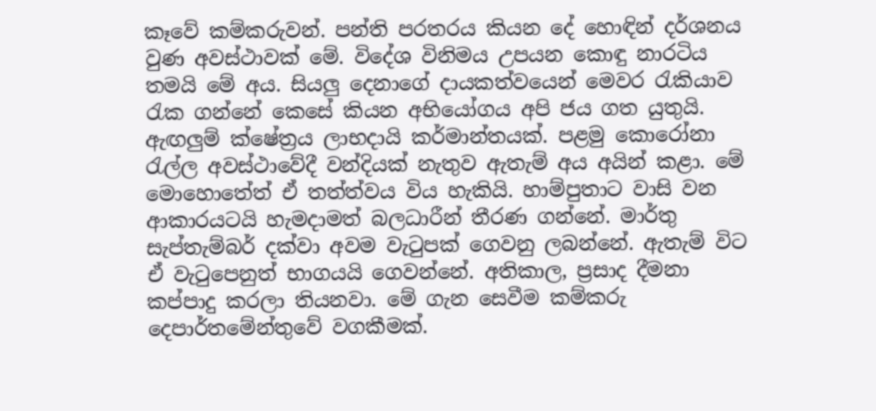කෑවේ කම්කරුවන්. පන්ති පරතරය කියන දේ හොඳින් දර්ශනය වුණ අවස්ථාවක් මේ. විදේශ විනිමය උපයන කොඳු නාරටිය තමයි මේ අය. සියලු දෙනාගේ දායකත්වයෙන් මෙවර රැකියාව රැක ගන්නේ කෙසේ කියන අභියෝගය අපි ජය ගත යුතුයි. ඇඟලුම් ක්ෂේත්‍රය ලාභදායි කර්මාන්තයක්. පළමු කොරෝනා රැල්ල අවස්ථාවේදී වන්දියක් නැතුව ඇතැම් අය අයින් කළා. මේ මොහොතේත් ඒ තත්ත්වය විය හැකියි. හාම්පුතාට වාසි වන ආකාරයටයි හැමදාමත් බලධාරීන් තීරණ ගන්නේ. මාර්තු සැප්තැම්බර් දක්වා අවම වැටුපක් ගෙවනු ලබන්නේ. ඇතැම් විට ඒ වැටුපෙනුත් භාගයයි ගෙවන්නේ. අතිකාල, ප්‍රසාද දීමනා කප්පාදු කරලා තියනවා. මේ ගැන සෙවීම කම්කරු දෙපාර්තමේන්තුවේ වගකීමක්.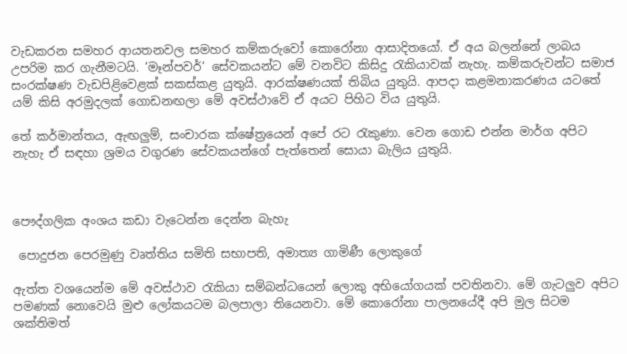වැඩකරන සමහර ආයතනවල සමහර කම්කරුවෝ කොරෝනා ආසාදිතයෝ. ඒ අය බලන්නේ ලාබය උපරිම කර ගැනීමටයි. ‘මෑන්පවර්‘ සේවකයන්ට මේ වනවිට කිසිදු රැකියාවක් නැහැ. කම්කරුවන්ට සමාජ සංරක්ෂණ වැඩපිළිවෙළක් සකස්කළ යුතුයි. ආරක්ෂණයක් තිබිය යුතුයි. ආපදා කළමනාකරණය යටතේ යම් කිසි අරමුදලක් ගොඩනඟලා මේ අවස්ථාවේ ඒ අයට පිහිට විය යුතුයි.

තේ කර්මාන්තය, ඇඟලුම්, සංචාරක ක්ෂේත්‍රයෙන් අපේ රට රැකුණා. වෙන ගොඩ එන්න මාර්ග අපිට නැහැ ඒ සඳහා ශ්‍රමය වගුරණ සේවකයන්ගේ පැත්තෙන් සොයා බැලිය යුතුයි.



පෞද්ගලික අංශය කඩා වැටෙන්න දෙන්න බැහැ

 පොදුජන පෙරමුණු වෘත්තිය සමිති සභාපති, අමාත්‍ය ගාමිණී ලොකුගේ

ඇත්ත වශයෙන්ම මේ අවස්ථාව රැකියා සම්බන්ධයෙන් ලොකු අභියෝගයක් පවතිනවා. මේ ගැටලුව අපිට පමණක් නොවෙයි මුළු ලෝකයටම බලපාලා තියෙනවා. මේ කොරෝනා පාලනයේදී අපි මුල සිටම ශක්තිමත්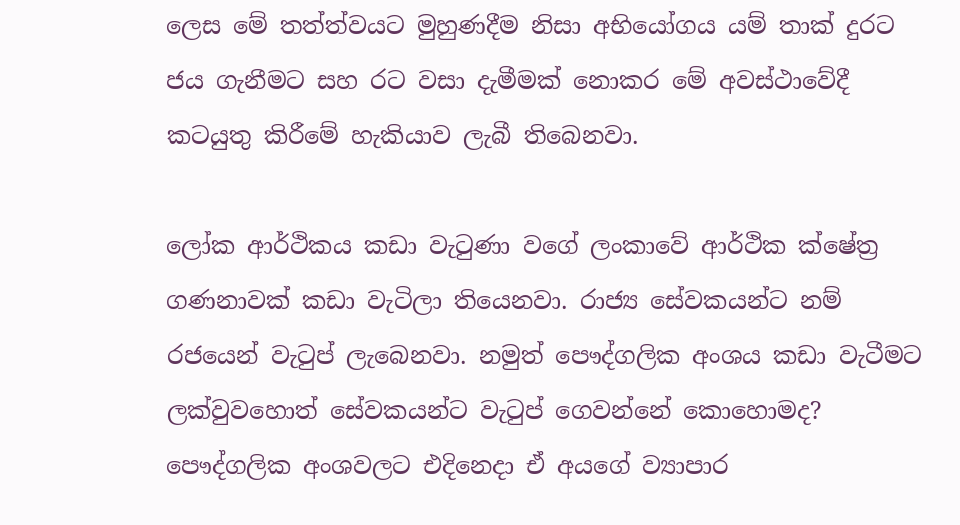ලෙස මේ තත්ත්වයට මුහුණදීම නිසා අභියෝගය යම් තාක් දුරට ජය ගැනීමට සහ රට වසා දැමීමක් නොකර මේ අවස්ථාවේදී කටයුතු කිරීමේ හැකියාව ලැබී තිබෙනවා.

ලෝක ආර්ථිකය කඩා වැටුණා වගේ ලංකාවේ ආර්ථික ක්ෂේත්‍ර ගණනාවක් කඩා වැටිලා තියෙනවා. රාජ්‍ය සේවකයන්ට නම් රජයෙන් වැටුප් ලැබෙනවා. නමුත් පෞද්ගලික අංශය කඩා වැටීමට ලක්වුවහොත් සේවකයන්ට වැටුප් ගෙවන්නේ කොහොමද? පෞද්ගලික අංශවලට එදිනෙදා ඒ අයගේ ව්‍යාපාර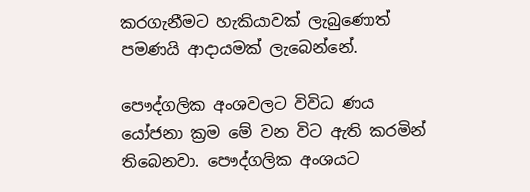කරගැනීමට හැකියාවක් ලැබුණොත් පමණයි ආදායමක් ලැබෙන්නේ.

පෞද්ගලික අංශවලට විවිධ ණය යෝජනා ක්‍රම මේ වන විට ඇති කරමින් තිබෙනවා. පෞද්ගලික අංශයට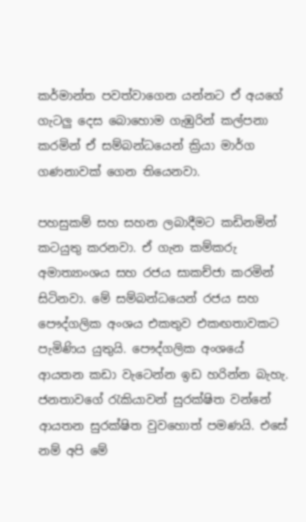කර්මාන්ත පවත්වාගෙන යන්නට ඒ අයගේ ගැටලු දෙස බොහොම ගැඹුරින් කල්පනා කරමින් ඒ සම්බන්ධයෙන් ක්‍රියා මාර්ග ගණනාවක් ගෙන තියෙනවා.

පහසුකම් සහ සහන ලබාදීමට කඩිනමින් කටයුතු කරනවා. ඒ ගැන කම්කරු අමාත්‍යාංශය සහ රජය සාකච්ජා කරමින් සිටිනවා. මේ සම්බන්ධයෙන් රජය සහ පෞද්ගලික අංශය එකතුව එකඟතාවකට පැමිණිය යුතුයි. පෞද්ගලික අංශයේ ආයතන කඩා වැටෙන්න ඉඩ හරින්න බැහැ. ජනතාවගේ රැකියාවන් සුරක්ෂිත වන්නේ ආයතන සුරක්ෂිත වුවහොත් පමණයි. එසේ නම් අපි මේ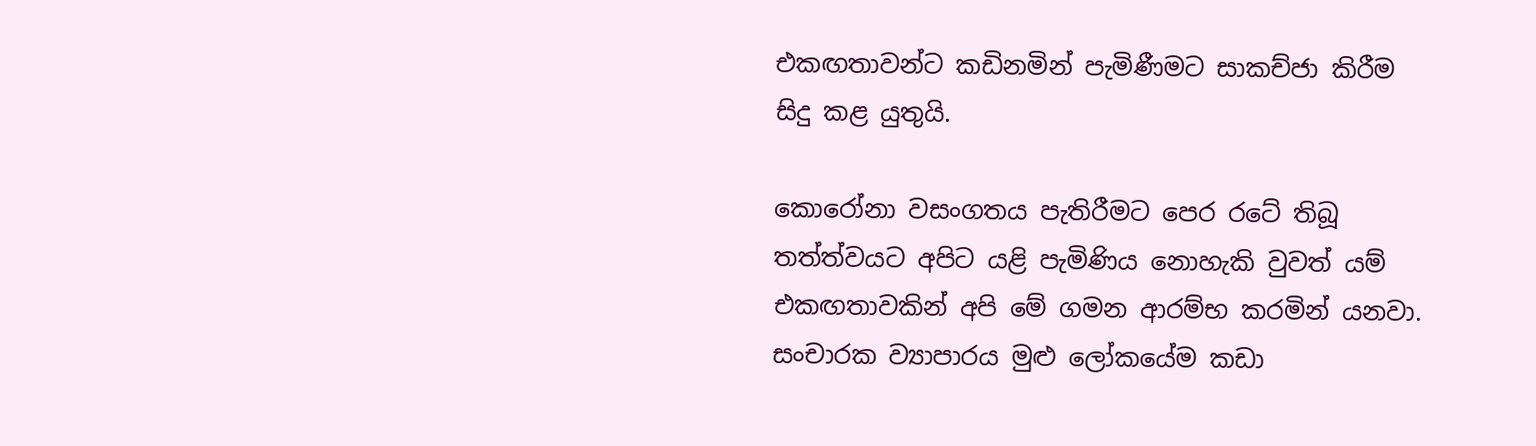එකඟතාවන්ට කඩිනමින් පැමිණීමට සාකච්ජා කිරීම සිදු කළ යුතුයි.

කොරෝනා වසංගතය පැතිරීමට පෙර රටේ තිබූ තත්ත්වයට අපිට යළි පැමිණිය නොහැකි වුවත් යම් එකඟතාවකින් අපි මේ ගමන ආරම්භ කරමින් යනවා. සංචාරක ව්‍යාපාරය මුළු ලෝකයේම කඩා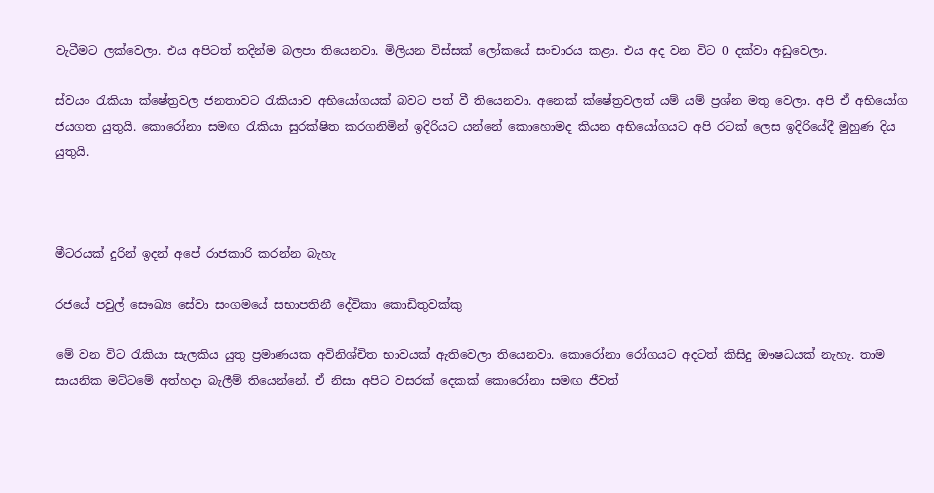වැටීමට ලක්වෙලා. එය අපිටත් තදින්ම බලපා තියෙනවා. මිලියන විස්සක් ලෝකයේ සංචාරය කළා. එය අද වන විට 0 දක්වා අඩුවෙලා.

ස්වයං රැකියා ක්ෂේත්‍රවල ජනතාවට රැකියාව අභියෝගයක් බවට පත් වී තියෙනවා. අනෙක් ක්ෂේත්‍රවලත් යම් යම් ප්‍රශ්න මතු වෙලා. අපි ඒ අභියෝග ජයගත යුතුයි. කොරෝනා සමඟ රැකියා සුරක්ෂිත කරගනිමින් ඉදිරියට යන්නේ කොහොමද කියන අභියෝගයට අපි රටක් ලෙස ඉදිරියේදී මුහුණ දිය යුතුයි.



මීටරයක් දුරින් ඉදන් අපේ රාජකාරි කරන්න බැහැ

රජයේ පවුල් සෞඛ්‍ය සේවා සංගමයේ සභාපතිනී දේවිකා කොඩිතුවක්කු

මේ වන විට රැකියා සැලකිය යුතු ප්‍රමාණයක අවිනිශ්චිත භාවයක් ඇතිවෙලා තියෙනවා. කොරෝනා රෝගයට අදටත් කිසිදු ඖෂධයක් නැහැ. තාම සායනික මට්ටමේ අත්හදා බැලීම් තියෙන්නේ. ඒ නිසා අපිට වසරක් දෙකක් කොරෝනා සමඟ ජීවත්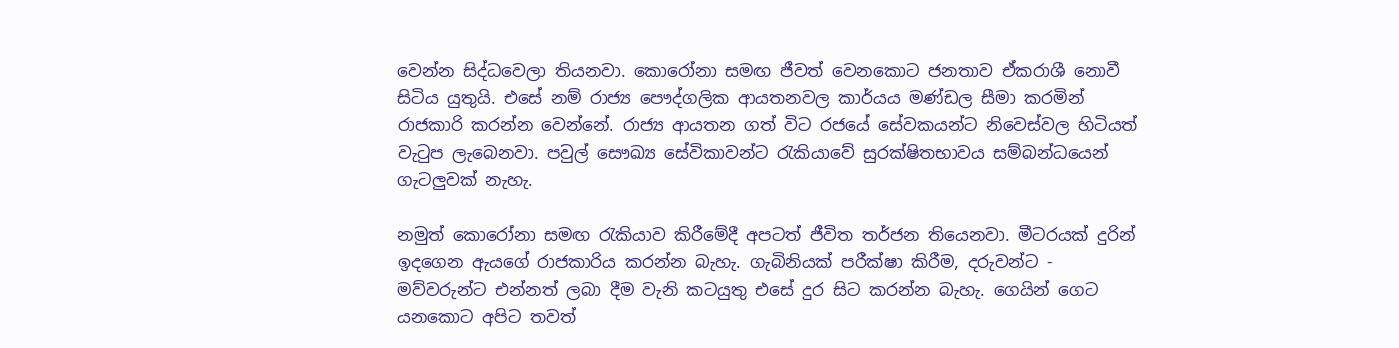වෙන්න සිද්ධවෙලා තියනවා. කොරෝනා සමඟ ජීවත් වෙනකොට ජනතාව ඒකරාශී නොවී සිටිය යුතුයි. එසේ නම් රාජ්‍ය පෞද්ගලික ආයතනවල කාර්යය මණ්ඩල සීමා කරමින් රාජකාරි කරන්න වෙන්නේ. රාජ්‍ය ආයතන ගත් විට රජයේ සේවකයන්ට නිවෙස්වල හිටියත් වැටුප ලැබෙනවා. පවුල් සෞඛ්‍ය සේවිකාවන්ට රැකියාවේ සුරක්ෂිතභාවය සම්බන්ධයෙන් ගැටලුවක් නැහැ.

නමුත් කොරෝනා සමඟ රැකියාව කිරීමේදී අපටත් ජීවිත තර්ජන තියෙනවා. මීටරයක් දුරින් ඉදගෙන ඇයගේ රාජකාරිය කරන්න බැහැ. ගැබිනියක් පරීක්ෂා කිරීම, දරුවන්ට - මව්වරුන්ට එන්නත් ලබා දීම වැනි කටයුතු එසේ දුර සිට කරන්න බැහැ. ගෙයින් ගෙට යනකොට අපිට තවත්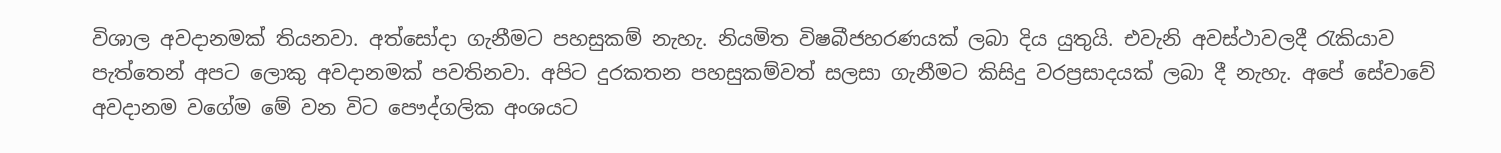විශාල අවදානමක් තියනවා. අත්සෝදා ගැනීමට පහසුකම් නැහැ. නියමිත විෂබීජහරණයක් ලබා දිය යුතුයි. එවැනි අවස්ථාවලදී රැකියාව පැත්තෙන් අපට ලොකු අවදානමක් පවතිනවා. අපිට දුරකතන පහසුකම්වත් සලසා ගැනීමට කිසිදු වරප්‍රසාදයක් ලබා දී නැහැ. අපේ සේවාවේ අවදානම වගේම මේ වන විට පෞද්ගලික අංශයට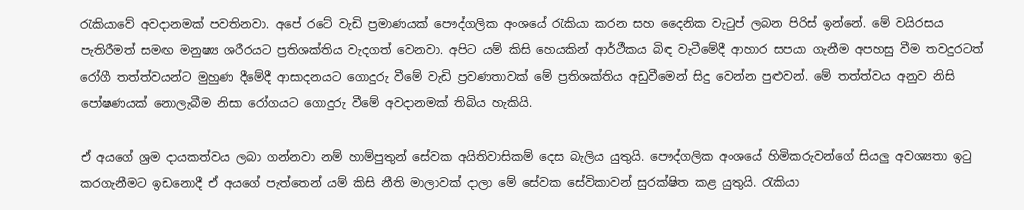රැකියාවේ අවදානමක් පවතිනවා. අපේ රටේ වැඩි ප්‍රමාණයක් පෞද්ගලික අංශයේ රැකියා කරන සහ දෛනික වැටුප් ලබන පිරිස් ඉන්නේ. මේ වයිරසය පැතිරීමත් සමඟ මනුෂ්‍ය ශරීරයට ප්‍රතිශක්තිය වැදගත් වෙනවා. අපිට යම් කිසි හෙයකින් ආර්ථීකය බිඳ වැටීමේදී ආහාර සපයා ගැනීම අපහසු වීම තවදුරටත් රෝගී තත්ත්වයන්ට මුහුණ දීමේදී ආසාදනයට ගොදුරු වීමේ වැඩි ප්‍රවණතාවක් මේ ප්‍රතිශක්තිය අඩුවීමෙන් සිදු වෙන්න පුළුවන්. මේ තත්ත්වය අනුව නිසි පෝෂණයක් නොලැබීම නිසා රෝගයට ගොදුරු වීමේ අවදානමක් තිබිය හැකියි.

ඒ අයගේ ශ්‍රම දායකත්වය ලබා ගන්නවා නම් හාම්පුතුන් සේවක අයිතිවාසිකම් දෙස බැලිය යුතුයි. පෞද්ගලික අංශයේ හිමිකරුවන්ගේ සියලු අවශ්‍යතා ඉටු කරගැනීමට ඉඩනොදී ඒ අයගේ පැත්තෙන් යම් කිසි නීති මාලාවක් දාලා මේ සේවක සේවිකාවන් සුරක්ෂිත කළ යුතුයි. රැකියා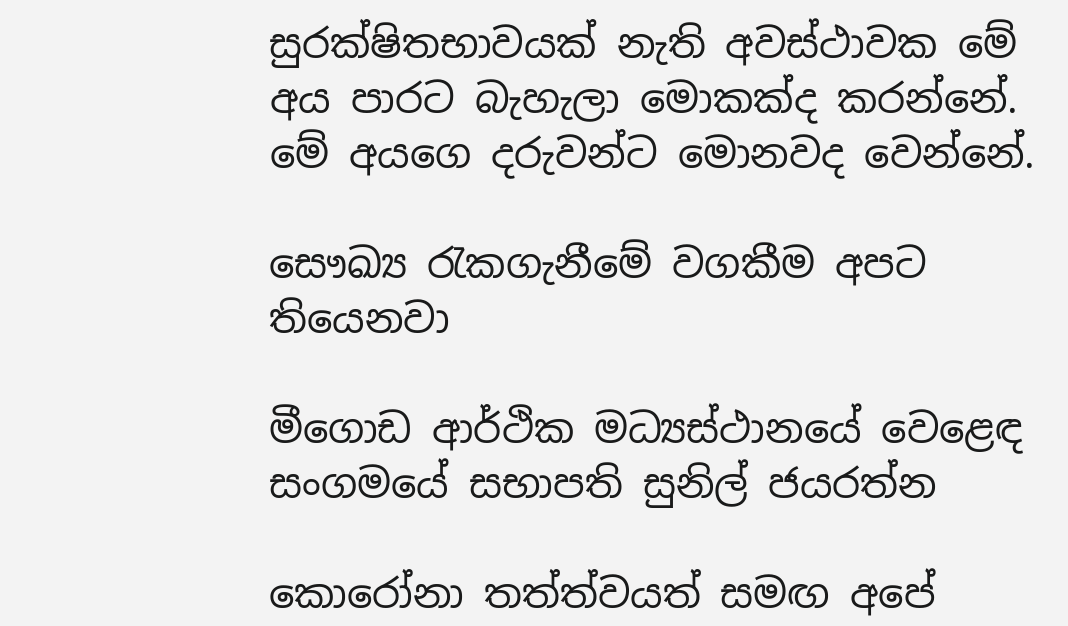සුරක්ෂිතභාවයක් නැති අවස්ථාවක මේ අය පාරට බැහැලා මොකක්ද කරන්නේ. මේ අයගෙ දරුවන්ට මොනවද වෙන්නේ.

සෞඛ්‍ය රැකගැනීමේ වගකීම අපට තියෙනවා

මීගොඩ ආර්ථික මධ්‍යස්ථානයේ වෙළෙඳ සංගමයේ සභාපති සුනිල් ජයරත්න

කොරෝනා තත්ත්වයත් සමඟ අපේ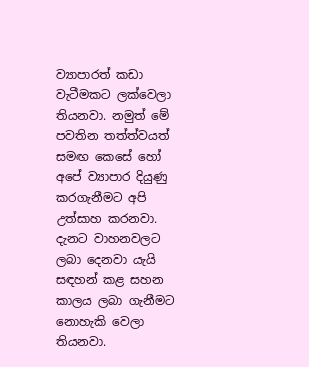ව්‍යාපාරත් කඩා වැටීමකට ලක්වෙලා තියනවා. නමුත් මේ පවතින තත්ත්වයත් සමඟ කෙසේ හෝ අපේ ව්‍යාපාර දියුණු කරගැනීමට අපි උත්සාහ කරනවා. දැනට වාහනවලට ලබා දෙනවා යැයි සඳහන් කළ සහන කාලය ලබා ගැනීමට නොහැකි වෙලා තියනවා.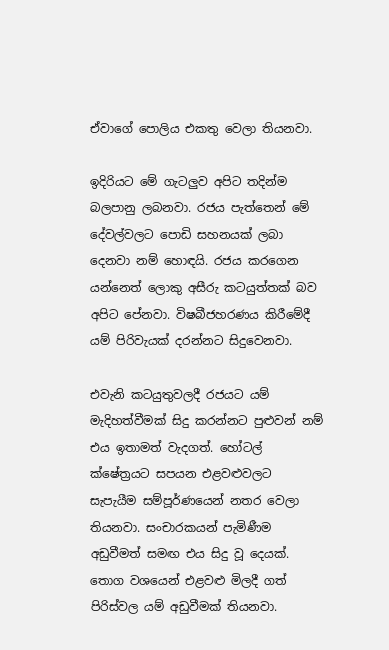ඒවාගේ පොලිය එකතු වෙලා තියනවා.

ඉදිරියට මේ ගැටලුව අපිට තදින්ම බලපානු ලබනවා. රජය පැත්තෙන් මේ දේවල්වලට පොඩි සහනයක් ලබා දෙනවා නම් හොඳයි. රජය කරගෙන යන්නෙත් ලොකු අසීරු කටයුත්තක් බව අපිට පේනවා. විෂබීජහරණය කිරීමේදී යම් පිරිවැයක් දරන්නට සිදුවෙනවා.

එවැනි කටයුතුවලදී රජයට යම් මැදිහත්වීමක් සිදු කරන්නට පුළුවන් නම් එය ඉතාමත් වැදගත්. හෝටල් ක්ෂේත්‍රයට සපයන එළවළුවලට සැපැයීම සම්පූර්ණයෙන් නතර වෙලා තියනවා. සංචාරකයන් පැමිණීම අඩුවීමත් සමඟ එය සිදු වූ දෙයක්. තොග වශයෙන් එළවළු මිලදී ගත් පිරිස්වල යම් අඩුවීමක් තියනවා.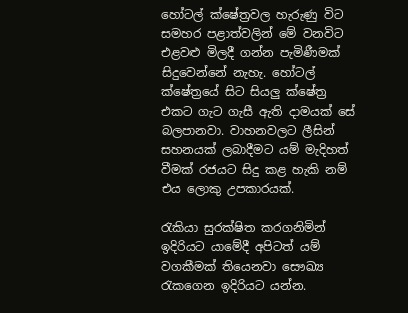හෝටල් ක්ෂේත්‍රවල හැරුණු විට සමහර පළාත්වලින් මේ වනවිට එළවළු මිලදී ගන්න පැමිණීමක් සිදුවෙන්නේ නැහැ. හෝටල් ක්ෂේත්‍රයේ සිට සියලු ක්ෂේත්‍ර එකට ගැට ගැසී ඇති දාමයක් සේ බලපානවා. වාහනවලට ලීසින් සහනයක් ලබාදීමට යම් මැදිහත් වීමක් රජයට සිදු කළ හැකි නම් එය ලොකු උපකාරයක්.

රැකියා සුරක්ෂිත කරගනිමින් ඉදිරියට යාමේදී අපිටත් යම් වගකීමක් තියෙනවා සෞඛ්‍ය රැකගෙන ඉදිරියට යන්න.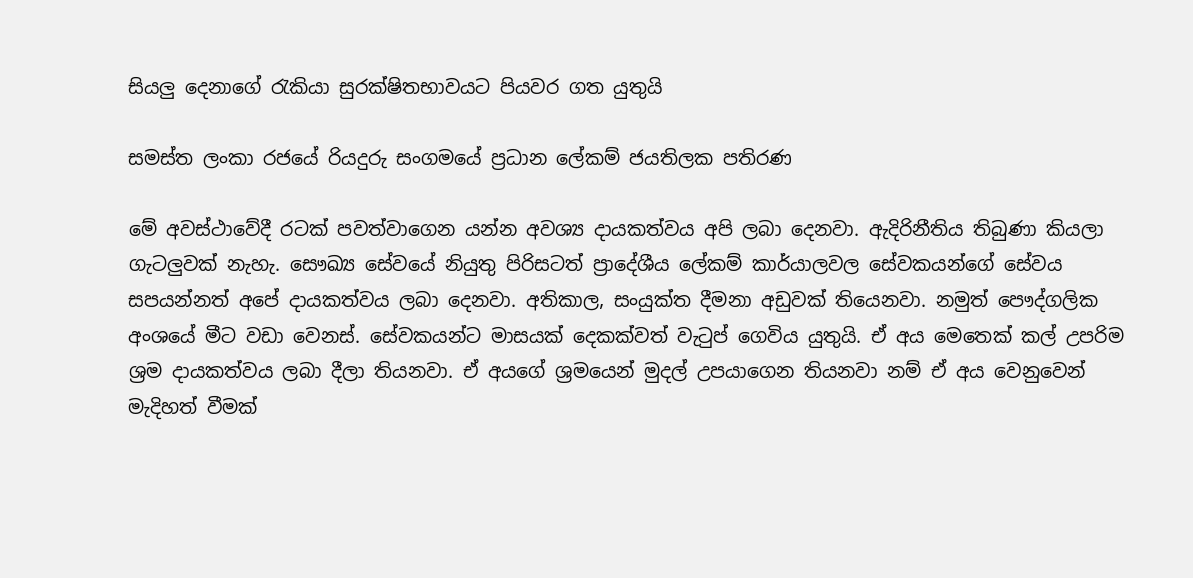සියලු දෙනාගේ රැකියා සුරක්ෂිතභාවයට පියවර ගත යුතුයි

සමස්ත ලංකා රජයේ රියදුරු සංගමයේ ප්‍රධාන ලේකම් ජයතිලක පතිරණ

මේ අවස්ථාවේදී රටක් පවත්වාගෙන යන්න අවශ්‍ය දායකත්වය අපි ලබා දෙනවා. ඇදිරිනීතිය තිබුණා කියලා ගැටලුවක් නැහැ. සෞඛ්‍ය සේවයේ නියුතු පිරිසටත් ප්‍රාදේශීය ලේකම් කාර්යාලවල සේවකයන්ගේ සේවය සපයන්නත් අපේ දායකත්වය ලබා දෙනවා. අතිකාල, සංයුක්ත දීමනා අඩුවක් තියෙනවා. නමුත් පෞද්ගලික අංශයේ මීට වඩා වෙනස්. සේවකයන්ට මාසයක් දෙකක්වත් වැටුප් ගෙවිය යුතුයි. ඒ අය මෙතෙක් කල් උපරිම ශ්‍රම දායකත්වය ලබා දීලා තියනවා. ඒ අයගේ ශ්‍රමයෙන් මුදල් උපයාගෙන තියනවා නම් ඒ අය වෙනුවෙන් මැදිහත් වීමක්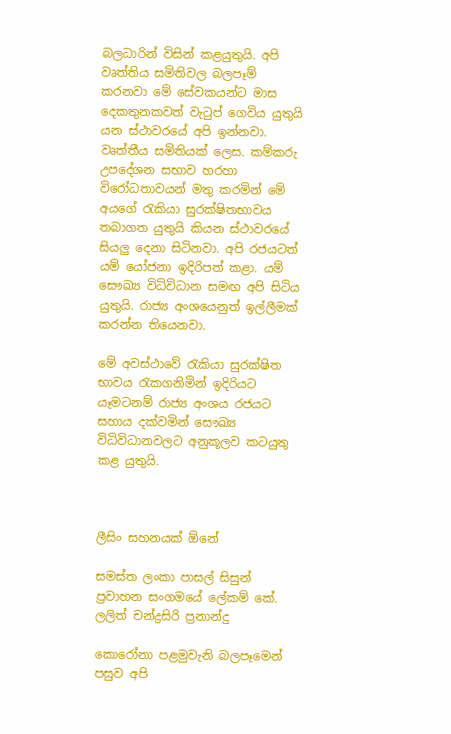බලධාරින් විසින් කළයුතුයි. අපි වෘත්තිය සමිතිවල බලපෑම් කරනවා මේ සේවකයන්ට මාස දෙකතුනකවත් වැටුප් ගෙවිය යුතුයි යන ස්ථාවරයේ අපි ඉන්නවා. වෘත්තීය සමිතියක් ලෙස. කම්කරු උපදේශන සභාව හරහා විරෝධතාවයන් මතු කරමින් මේ අයගේ රැකියා සුරක්ෂිතභාවය තබාගත යුතුයි කියන ස්ථාවරයේ සියලු දෙනා සිටිනවා. අපි රජයටත් යම් යෝජනා ඉදිරිපත් කළා. යම් සෞඛ්‍ය විධිවිධාන සමඟ අපි සිටිය යුතුයි. රාජ්‍ය අංශයෙනුත් ඉල්ලීමක් කරන්න තියෙනවා.

මේ අවස්ථාවේ රැකියා සුරක්ෂිත භාවය රැකගනිමින් ඉදිරියට යෑමටනම් රාජ්‍ය අංශය රජයට සහාය දක්වමින් සෞඛ්‍ය විධිවිධානවලට අනුකූලව කටයුතු කළ යුතුයි.



ලීසිං සහනයක් ඕනේ

සමස්ත ලංකා පාසල් සිසුන් ප්‍රවාහන සංගමයේ ලේකම් කේ. ලලිත් චන්ද්‍රසිරි ප්‍රනාන්දු

කොරෝනා පළමුවැනි බලපෑමෙන් පසුව අපි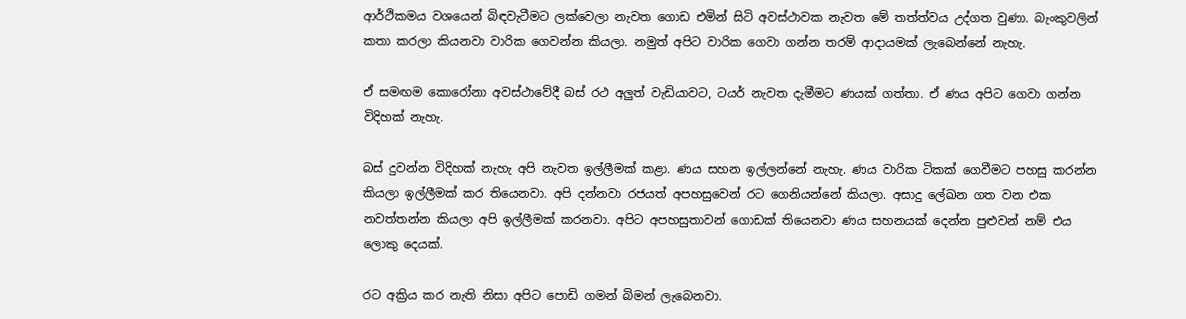ආර්ථිකමය වශයෙන් බිඳවැටීමට ලක්වෙලා නැවත ගොඩ එමින් සිටි අවස්ථාවක නැවත මේ තත්ත්වය උද්ගත වුණා. බැංකුවලින් කතා කරලා කියනවා වාරික ගෙවන්න කියලා. නමුත් අපිට වාරික ගෙවා ගන්න තරම් ආදායමක් ලැබෙන්නේ නැහැ.

ඒ සමඟම කොරෝනා අවස්ථාවේදී බස් රථ අලුත් වැඩියාවට, ටයර් නැවත දැමීමට ණයක් ගත්තා. ඒ ණය අපිට ගෙවා ගන්න විදිහක් නැහැ.

බස් දුවන්න විදිහක් නැහැ අපි නැවත ඉල්ලීමක් කළා. ණය සහන ඉල්ලන්නේ නැහැ. ණය වාරික ටිකක් ගෙවීමට පහසු කරන්න කියලා ඉල්ලීමක් කර තියෙනවා. අපි දන්නවා රජයත් අපහසුවෙන් රට ගෙනියන්නේ කියලා. අසාදු ලේඛන ගත වන එක නවත්තන්න කියලා අපි ඉල්ලීමක් කරනවා. අපිට අපහසුතාවන් ගොඩක් තියෙනවා ණය සහනයක් දෙන්න පුළුවන් නම් එය ලොකු දෙයක්.

රට අක්‍රිය කර නැති නිසා අපිට පොඩි ගමන් බිමන් ලැබෙනවා.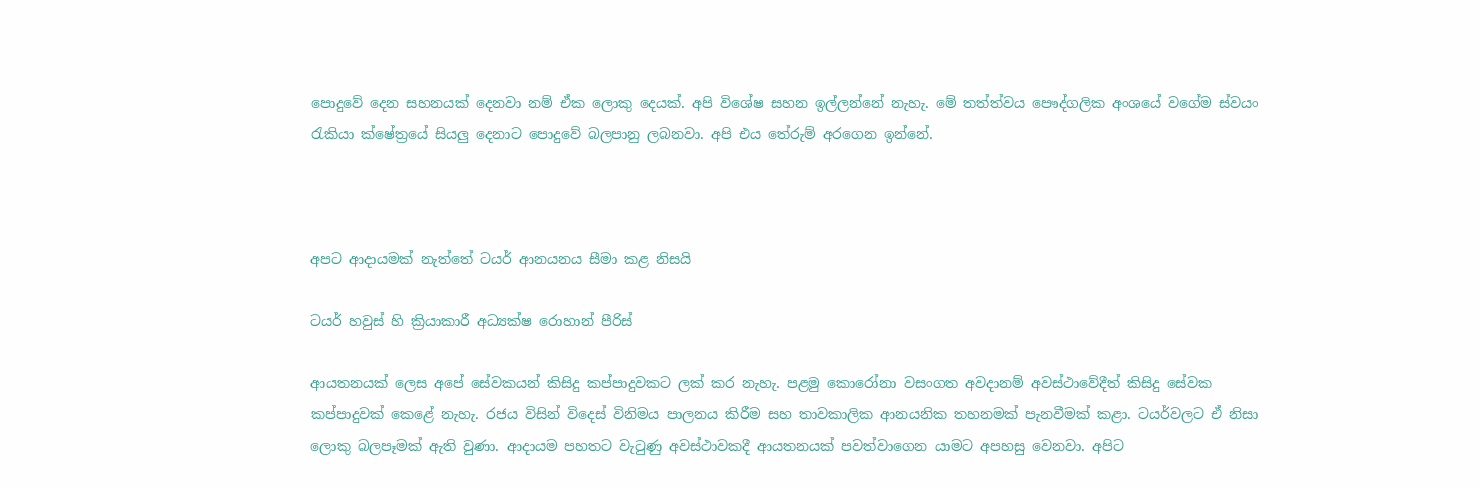පොදුවේ දෙන සහනයක් දෙනවා නම් ඒක ලොකු දෙයක්. අපි විශේෂ සහන ඉල්ලන්නේ නැහැ. මේ තත්ත්වය පෞද්ගලික අංශයේ වගේම ස්වයං රැකියා ක්ෂේත්‍රයේ සියලු දෙනාට පොදුවේ බලපානු ලබනවා. අපි එය තේරුම් අරගෙන ඉන්නේ.



අපට ආදායමක් නැත්තේ ටයර් ආනයනය සීමා කළ නිසයි

ටයර් හවුස් හි ක්‍රියාකාරී අධ්‍යක්ෂ රොහාන් පීරිස්

ආයතනයක් ලෙස අපේ සේවකයන් කිසිදු කප්පාදුවකට ලක් කර නැහැ. පළමු කොරෝනා වසංගත අවදානම් අවස්ථාවේදීත් කිසිදු සේවක කප්පාදුවක් කෙළේ නැහැ. රජය විසින් විදෙස් විනිමය පාලනය කිරීම සහ තාවකාලික ආනයනික තහනමක් පැනවීමක් කළා. ටයර්වලට ඒ නිසා ලොකු බලපෑමක් ඇති වුණා. ආදායම පහතට වැටුණු අවස්ථාවකදී ආයතනයක් පවත්වාගෙන යාමට අපහසු වෙනවා. අපිට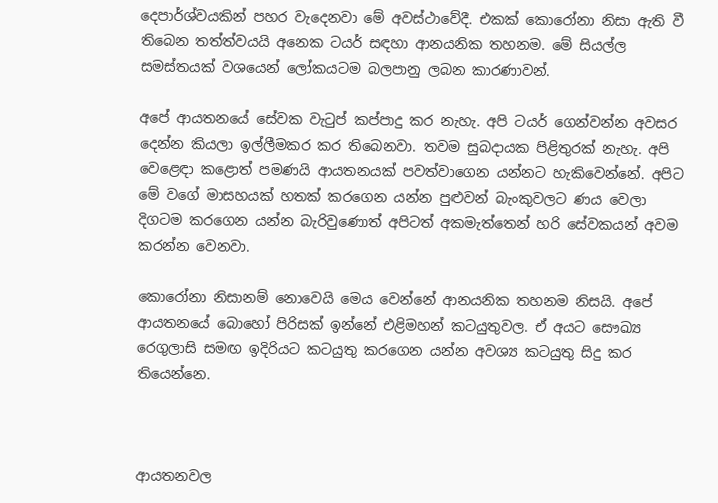දෙපාර්ශ්වයකින් පහර වැදෙනවා මේ අවස්ථාවේදී. එකක් කොරෝනා නිසා ඇති වී තිබෙන තත්ත්වයයි අනෙක ටයර් සඳහා ආනයනික තහනම. මේ සියල්ල සමස්තයක් වශයෙන් ලෝකයටම බලපානු ලබන කාරණාවන්.

අපේ ආයතනයේ සේවක වැටුප් කප්පාදු කර නැහැ. අපි ටයර් ගෙන්වන්න අවසර දෙන්න කියලා ඉල්ලීමකර කර තිබෙනවා. තවම සුබදායක පිළිතුරක් නැහැ. අපි වෙළෙඳා කළොත් පමණයි ආයතනයක් පවත්වාගෙන යන්නට හැකිවෙන්නේ. අපිට මේ වගේ මාසහයක් හතක් කරගෙන යන්න පුළුවන් බැංකුවලට ණය වෙලා දිගටම කරගෙන යන්න බැරිවුණොත් අපිටත් අකමැත්තෙන් හරි සේවකයන් අවම කරන්න වෙනවා.

කොරෝනා නිසානම් නොවෙයි මෙය වෙන්නේ ආනයනික තහනම නිසයි. අපේ ආයතනයේ බොහෝ පිරිසක් ඉන්නේ එළිමහන් කටයුතුවල. ඒ අයට සෞඛ්‍ය රෙගුලාසි සමඟ ඉදිරියට කටයුතු කරගෙන යන්න අවශ්‍ය කටයුතු සිදු කර තියෙන්නෙ.



ආයතනවල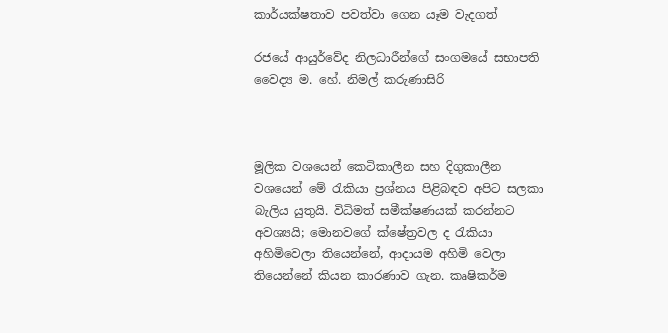කාර්යක්ෂතාව පවත්වා ගෙන යෑම වැදගත්

රජයේ ආයුර්වේද නිලධාරීන්ගේ සංගමයේ සභාපති වෛද්‍ය ම. හේ. නිමල් කරුණාසිරි



මූලික වශයෙන් කෙටිකාලීන සහ දිගුකාලීන වශයෙන් මේ රැකියා ප්‍රශ්නය පිළිබඳව අපිට සලකා බැලිය යුතුයි. විධිමත් සමීක්ෂණයක් කරන්නට අවශ්‍යයි; මොනවගේ ක්ෂේත්‍රවල ද රැකියා අහිමිවෙලා තියෙන්නේ, ආදායම අහිමි වෙලා තියෙන්නේ කියන කාරණාව ගැන. කෘෂිකර්ම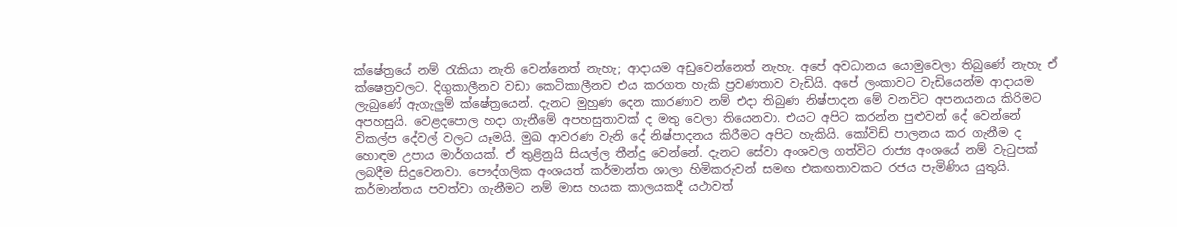ක්ෂේත්‍රයේ නම් රැකියා නැති වෙන්නෙත් නැහැ; ආදායම අඩුවෙන්නෙත් නැහැ. අපේ අවධානය යොමුවෙලා තිබුණේ නැහැ ඒ ක්ෂෙත්‍රවලට. දිගුකාලීනව වඩා කෙටිකාලීනව එය කරගත හැකි ප්‍රවණතාව වැඩියි. අපේ ලංකාවට වැඩියෙන්ම ආදායම ලැබුණේ ඇගැලුම් ක්ෂේත්‍රයෙන්. දැනට මුහුණ දෙන කාරණාව නම් එදා තිබුණ නිෂ්පාදන මේ වනවිට අපනයනය කිරිමට අපහසුයි. වෙළදපොල හදා ගැනීමේ අපහසුතාවක් ද මතු වෙලා තියෙනවා. එයට අපිට කරන්න පුළුවන් දේ වෙන්නේ විකල්ප දේවල් වලට යෑමයි. මුඛ ආවරණ වැනි දේ නිෂ්පාදනය කිරීමට අපිට හැකියි. කෝවිඩ් පාලනය කර ගැනීම ද හොඳම උපාය මාර්ගයක්. ඒ තුළිනුයි සියල්ල තීන්දු වෙන්නේ. දැනට සේවා අංශවල ගත්විට රාජ්‍ය අංශයේ නම් වැටුපක් ලබදීම සිදුවෙනවා. පෞද්ගලික අංශයත් කර්මාන්ත ශාලා හිමිකරුවන් සමඟ එකඟතාවකට රජය පැමිණිය යුතුයි. කර්මාන්තය පවත්වා ගැනීමට නම් මාස හයක කාලයකදී යථාවත්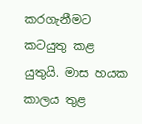කරගැනීමට කටයුතු කළ යුතුයි. මාස හයක කාලය තුළ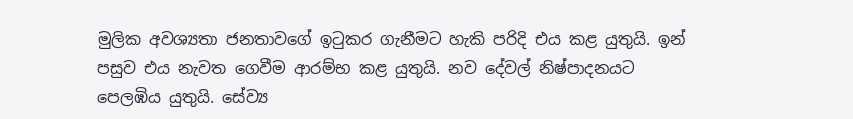මුලික අවශ්‍යතා ජනතාවගේ ඉටුකර ගැනීමට හැකි පරිදි එය කළ යුතුයි. ඉන් පසුව එය නැවත ගෙවීම ආරම්භ කළ යුතුයි. නව දේවල් නිෂ්පාදනයට පෙලඹිය යුතුයි. සේව්‍ය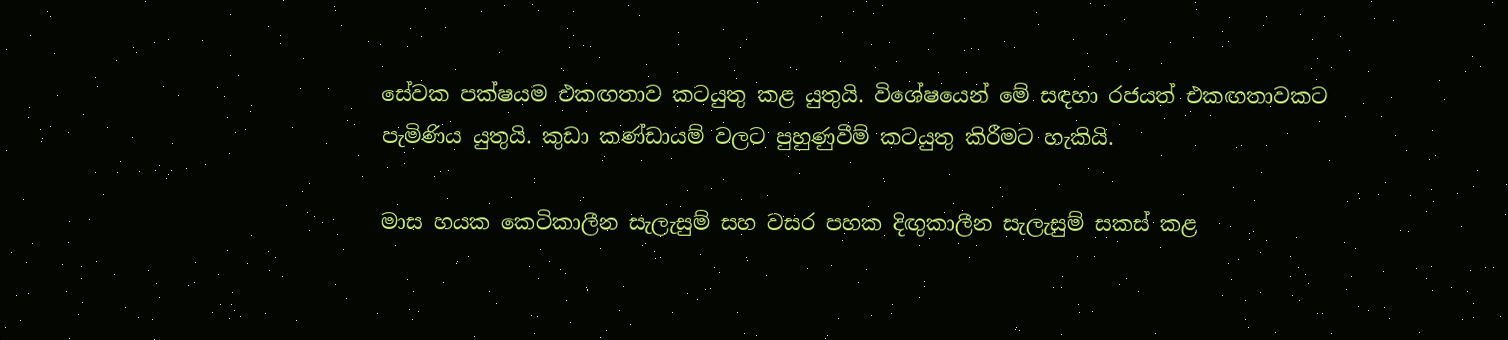සේවක පක්ෂයම එකඟතාව කටයුතු කළ යුතුයි. විශේෂයෙන් මේ සඳහා රජයත් එකඟතාවකට පැමිණිය යුතුයි. කුඩා කණ්ඩායම් වලට පුහුණුවීම් කටයුතු කිරීමට හැකියි.

මාස හයක කෙටිකාලීන සැලැසුම් සහ වසර පහක දිඟුකාලීන සැලැසුම් සකස් කළ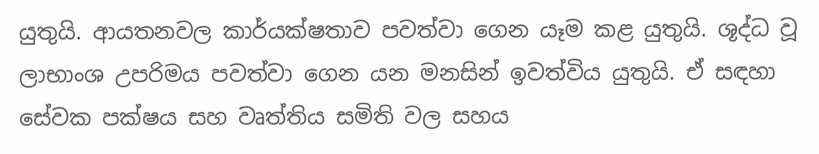යුතුයි. ආයතනවල කාර්යක්ෂතාව පවත්වා ගෙන යෑම කළ යුතුයි. ශූද්ධ වූ ලාභාංශ උපරිමය පවත්වා ගෙන යන මනසින් ඉවත්විය යුතුයි. ඒ සඳහා සේවක පක්ෂය සහ වෘත්තිය සමිති වල සහය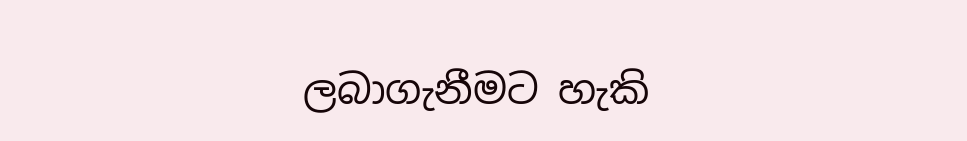ලබාගැනීමට හැකි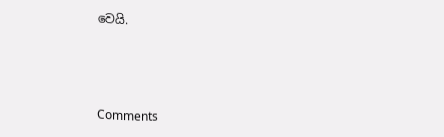වෙයි.



Comments